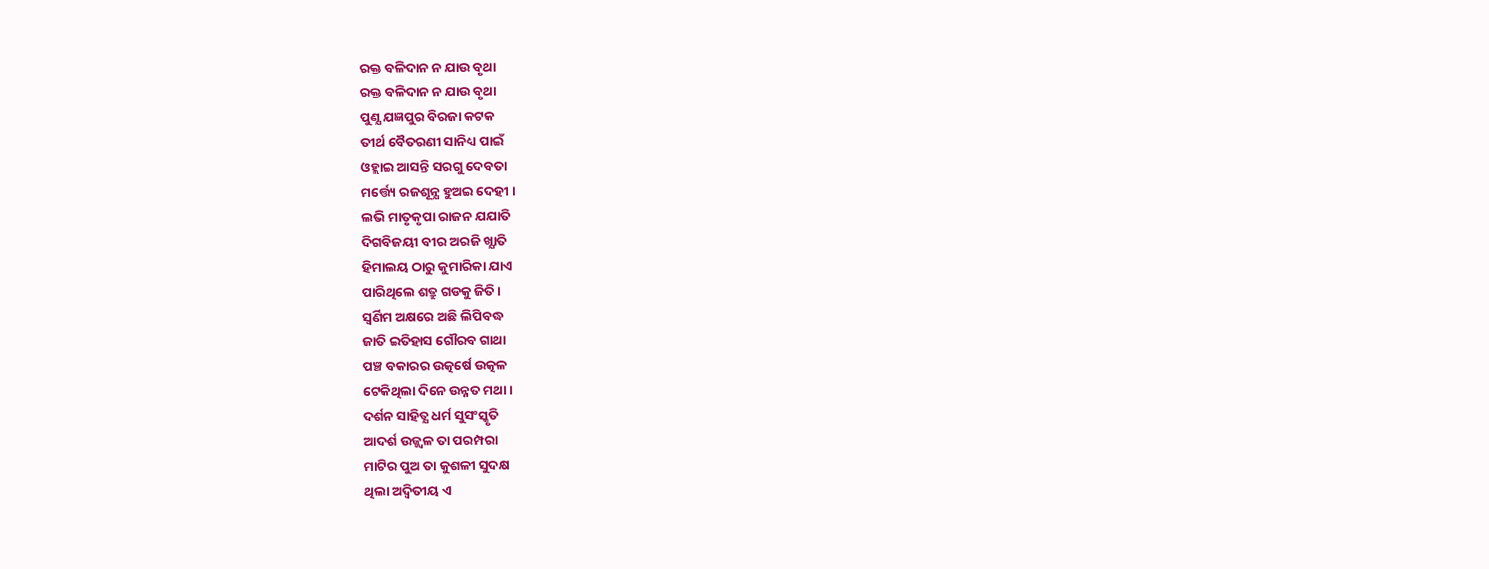ରକ୍ତ ବଳିଦାନ ନ ଯାଉ ବୃଥା
ରକ୍ତ ବଳିଦାନ ନ ଯାଉ ବୃଥା
ପୁଣ୍ଯ ଯଜ୍ଞପୁର ବିରଜା କଟକ
ତୀର୍ଥ ବୈତରଣୀ ସାନିଧ୍ୟ ପାଇଁ
ଓହ୍ଲାଇ ଆସନ୍ତି ସରଗୁ ଦେବତା
ମର୍ତ୍ତ୍ୟେ ରଜଶୂନ୍ଯ ହୁଅଇ ଦେହୀ ।
ଲଭି ମାତୃକୃପା ରାଜନ ଯଯାତି
ଦିଗବିଜୟୀ ବୀର ଅରଜି ଖ୍ଯାତି
ହିମାଲୟ ଠାରୁ କୁମାରିକା ଯାଏ
ପାରିଥିଲେ ଶତ୍ରୁ ଗଡକୁ ଜିତି ।
ସ୍ବର୍ଣିମ ଅକ୍ଷରେ ଅଛି ଲିପିବଦ୍ଧ
ଜାତି ଇତିହାସ ଗୌରବ ଗାଥା
ପଞ୍ଚ ବକାରର ଉତ୍କର୍ଷେ ଉତ୍କଳ
ଟେକିଥିଲା ଦିନେ ଉନ୍ନତ ମଥା ।
ଦର୍ଶନ ସାହିତ୍ଯ ଧର୍ମ ସୁସଂସ୍କୃତି
ଆଦର୍ଶ ଉଜ୍ଜ୍ବଳ ତା ପରମ୍ପରା
ମାଟିର ପୁଅ ତା କୁଶଳୀ ସୁଦକ୍ଷ
ଥିଲା ଅଦ୍ବିତୀୟ ଏ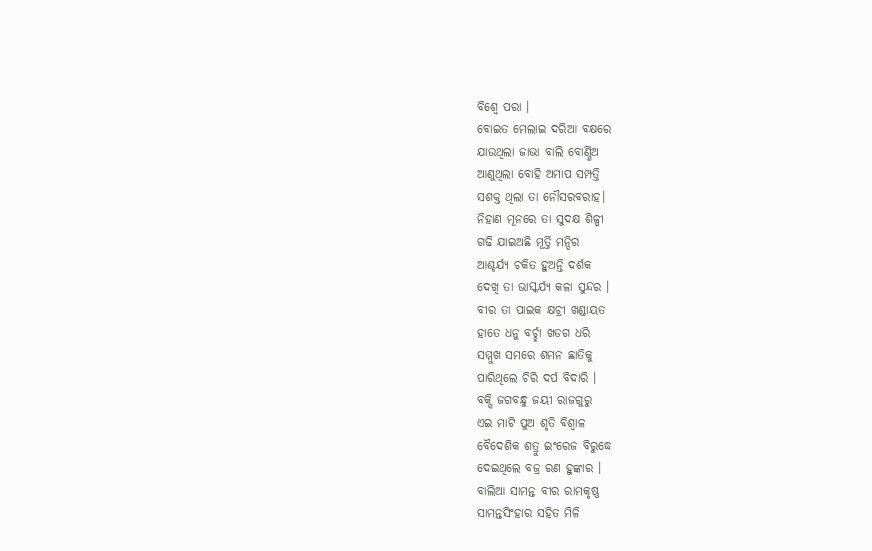ବିଶ୍ବେ ପରା ।
ବୋଇତ ମେଲାଇ ଦରିଆ ବକ୍ଷରେ
ଯାଉଥିଲା ଜାଭା ବାଲି ବୋର୍ଣ୍ଣିଅ
ଆଣୁଥିଲା ବୋହି ଅମାପ ସମ୍ପତ୍ତି
ସଶକ୍ତ ଥିଲା ତା ନୌସରବରାହ।
ନିହାଣ ମୂନରେ ତା ସୁଦକ୍ଷ ଶିଳ୍ପୀ
ଗଢି ଯାଇଅଛି ମୂର୍ତ୍ତି ମନ୍ଦିର
ଆଶ୍ଚର୍ଯ୍ୟ ଚକିତ ହୁଅନ୍ତି ଦର୍ଶକ
ଦେଖି ତା ଭାସ୍କର୍ଯ୍ଯ କଳା ସୁନ୍ଦର ।
ବୀର ତା ପାଇକ କ୍ଷଚ୍ରୀ ଖଣ୍ଡାୟତ
ହାତେ ଧନୁ ବର୍ଚ୍ଛା ଖଡଗ ଧରି
ସମ୍ମୁଖ ସମରେ ଶମନ ଛାତିକୁ
ପାରିଥିଲେ ଚିରି ଦର୍ପ ବିଦାରି ।
ବକ୍ସି ଜଗବନ୍ଧୁ ଜୟୀ ରାଜଗୁରୁ
ଏଇ ମାଟି ପୁଅ ଶୃତି ବିଶ୍ୱାଳ
ବୈଦେଶିକ ଶତ୍ରୁ ଇଂରେଜ ବିରୁଦ୍ଧେ
ଦେଇଥିଲେ ବଜ୍ର ରଣ ହୁଙ୍କାର ।
ବାଲିଆ ସାମନ୍ତ ବୀର ରାମକୃଷ୍ଣ
ସାମନ୍ତସିଂହାର ସହିତ ମିଳି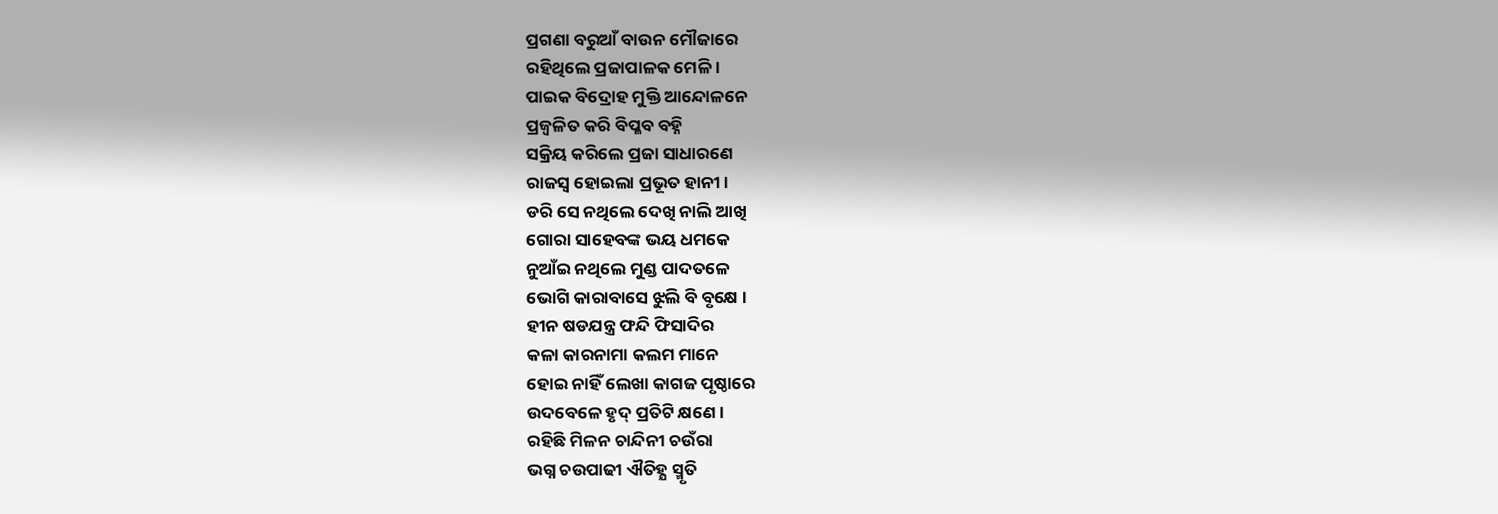ପ୍ରଗଣା ବରୁଆଁ ବାଉନ ମୌଜାରେ
ରହିଥିଲେ ପ୍ରଜାପାଳକ ମେଳି ।
ପାଇକ ବିଦ୍ରୋହ ମୁକ୍ତି ଆନ୍ଦୋଳନେ
ପ୍ରଜ୍ବଳିତ କରି ବିପ୍ଳବ ବହ୍ନି
ସକ୍ରିୟ କରିଲେ ପ୍ରଜା ସାଧାରଣେ
ରାଜସ୍ବ ହୋଇଲା ପ୍ରଭୂତ ହାନୀ ।
ଡରି ସେ ନଥିଲେ ଦେଖି ନାଲି ଆଖି
ଗୋରା ସାହେବଙ୍କ ଭୟ ଧମକେ
ନୁଆଁଇ ନଥିଲେ ମୁଣ୍ଡ ପାଦତଳେ
ଭୋଗି କାରାବାସେ ଝୁଲି ବି ବୃକ୍ଷେ ।
ହୀନ ଷଡଯନ୍ତ୍ର ଫନ୍ଦି ଫିସାଦିର
କଳା କାରନାମା କଲମ ମାନେ
ହୋଇ ନାହିଁ ଲେଖା କାଗଜ ପୃଷ୍ଠାରେ
ଉଦବେଳେ ହୃଦ୍ ପ୍ରତିଟି କ୍ଷଣେ ।
ରହିଛି ମିଳନ ଚାନ୍ଦିନୀ ଚଉଁରା
ଭଗ୍ନ ଚଉପାଢୀ ଐତିହ୍ଯ ସ୍ମୃତି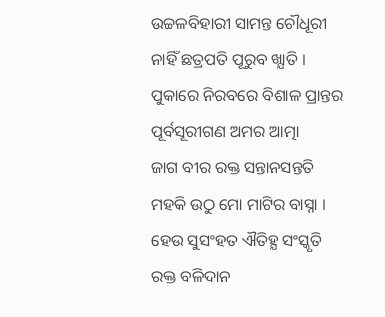ଉଚ୍ଚଳବିହାରୀ ସାମନ୍ତ ଚୌଧୂରୀ
ନାହିଁ ଛତ୍ରପତି ପୂରୁବ ଖ୍ଯାତି ।
ପୁକାରେ ନିରବରେ ବିଶାଳ ପ୍ରାନ୍ତର
ପୂର୍ବସୂରୀଗଣ ଅମର ଆତ୍ମା
ଜାଗ ବୀର ରକ୍ତ ସନ୍ତାନସନ୍ତତି
ମହକି ଉଠୁ ମୋ ମାଟିର ବାସ୍ନା ।
ହେଉ ସୁସଂହତ ଐତିହ୍ଯ ସଂସ୍କୃତି
ରକ୍ତ ବଳିଦାନ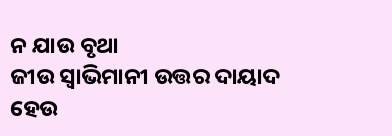ନ ଯାଉ ବୃଥା
ଜୀଉ ସ୍ବାଭିମାନୀ ଉତ୍ତର ଦାୟାଦ
ହେଉ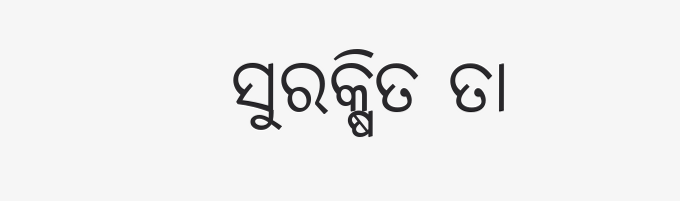ସୁରକ୍ଷିତ ତା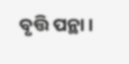ବୃତ୍ତି ପନ୍ଥା ।